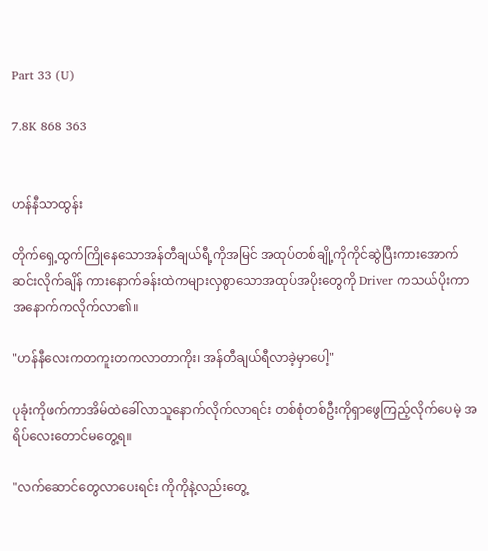Part 33 (U)

7.8K 868 363


ဟန်နီသာထွန်း

တိုက်ရှေ့ထွက်ကြိုနေသောအန်တီချယ်ရီ့ကိုအမြင် အထုပ်တစ်ချို့ကိုကိုင်ဆွဲပြီးကားအောက်ဆင်းလိုက်ချိန် ကားနောက်ခန်းထဲကများလှစွာသောအထုပ်အပိုးတွေကို Driver ကသယ်ပိုးကာအနောက်ကလိုက်လာ၏။

"ဟန်နီလေးကတကူးတကလာတာကိုး၊ အန်တီချယ်ရီလာခဲ့မှာပေါ့"

ပုခုံးကိုဖက်ကာအိမ်ထဲခေါ်လာသူနောက်လိုက်လာရင်း တစ်စုံတစ်ဦးကိုရှာဖွေကြည့်လိုက်ပေမဲ့ အရိပ်လေးတောင်မတွေ့ရ။

"လက်ဆောင်တွေလာပေးရင်း ကိုကိုနဲ့လည်းတွေ့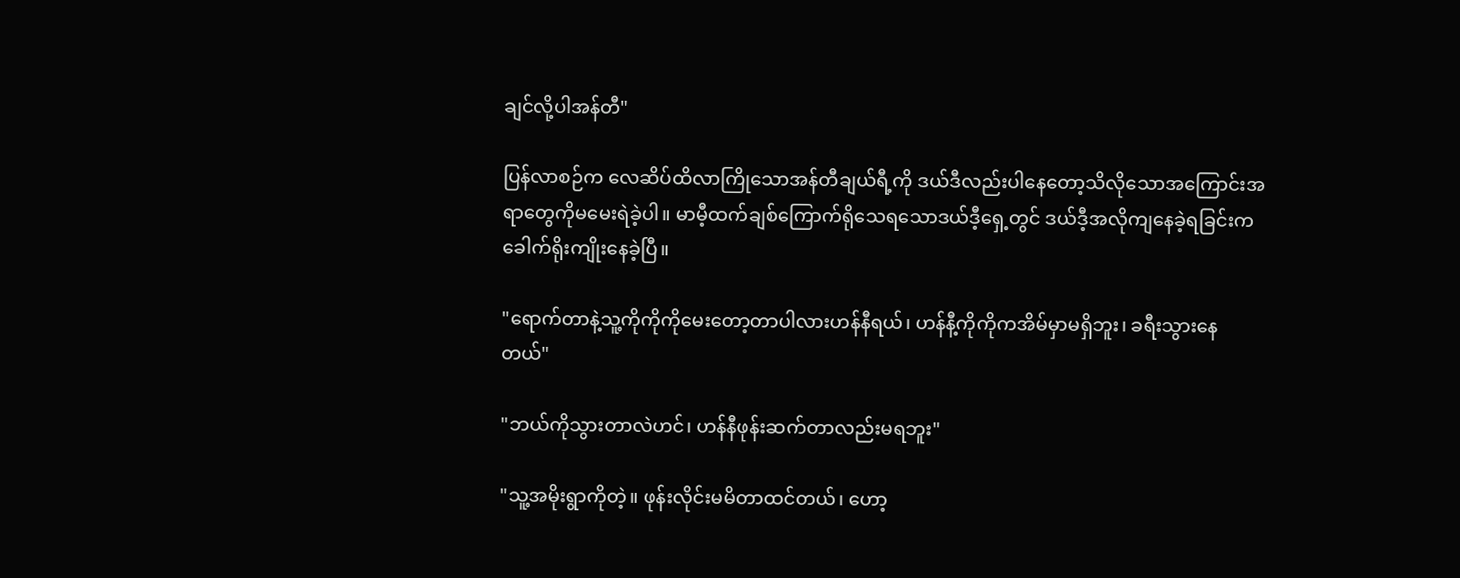ချင်လို့ပါအန်တီ"

ပြန်လာစဉ်က လေဆိပ်ထိလာကြိုသောအန်တီချယ်ရီ့ကို ဒယ်ဒီလည်းပါနေတော့သိလိုသောအကြောင်းအရာတွေကိုမမေးရဲခဲ့ပါ။ မာမီ့ထက်ချစ်ကြောက်ရိုသေရသောဒယ်ဒီ့ရှေ့တွင် ဒယ်ဒီ့အလိုကျနေခဲ့ရခြင်းကခေါက်ရိုးကျိုးနေခဲ့ပြီ။

"ရောက်တာနဲ့သူ့ကိုကိုကိုမေးတော့တာပါလားဟန်နီရယ်၊ ဟန်နီ့ကိုကိုကအိမ်မှာမရှိဘူး၊ ခရီးသွားနေတယ်"

"ဘယ်ကိုသွားတာလဲဟင်၊ ဟန်နီဖုန်းဆက်တာလည်းမရဘူး"

"သူ့အမိုးရွာကိုတဲ့။ ဖုန်းလိုင်းမမိတာထင်တယ်၊ ဟော့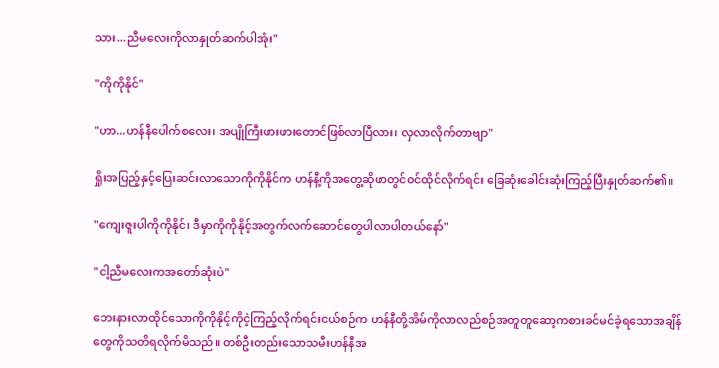သား...ညီမလေးကိုလာနှုတ်ဆက်ပါအုံး"

"ကိုကိုနိုင်"

"ဟာ...ဟန်နီပေါက်စလေး၊ အပျိုကြီးဖားဖားတောင်ဖြစ်လာပြီလား၊ လှလာလိုက်တာဗျာ"

ရှိုးအပြည့်နှင့်ပြေးဆင်းလာသောကိုကိုနိုင်က ဟန်နီ့ကိုအတွေ့ဆိုဖာတွင်ဝင်ထိုင်လိုက်ရင်း ခြေဆုံးခေါင်းဆုံးကြည့်ပြီးနှုတ်ဆက်၏။

"ကျေးဇူးပါကိုကိုနိုင်၊ ဒီမှာကိုကိုနိုင့်အတွက်လက်ဆောင်တွေပါလာပါတယ်နော်"

"ငါ့ညီမလေးကအတော်ဆုံးပဲ"

ဘေးနားလာထိုင်သောကိုကိုနိုင့်ကိုငဲ့ကြည့်လိုက်ရင်းငယ်စဉ်က ဟန်နီတို့အိမ်ကိုလာလည်စဉ်အတူတူဆော့ကစားခင်မင်ခဲ့ရသောအချိန်တွေကိုသတိရလိုက်မိသည်။ တစ်ဦးတည်းသောသမီးဟန်နီအ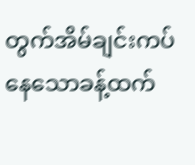တွက်အိမ်ချင်းကပ်နေသောခန့်ထက်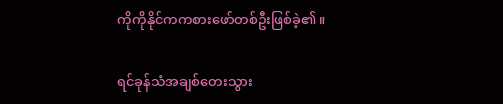ကိုကိုနိုင်ကကစားဖော်တစ်ဦးဖြစ်ခဲ့၏။

ရင်ခုန်သံအချစ်တေးသွား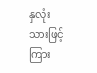နှလုံးသားဖြင့်ကြား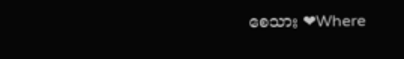စေသား ❤Where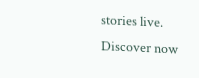stories live. Discover now